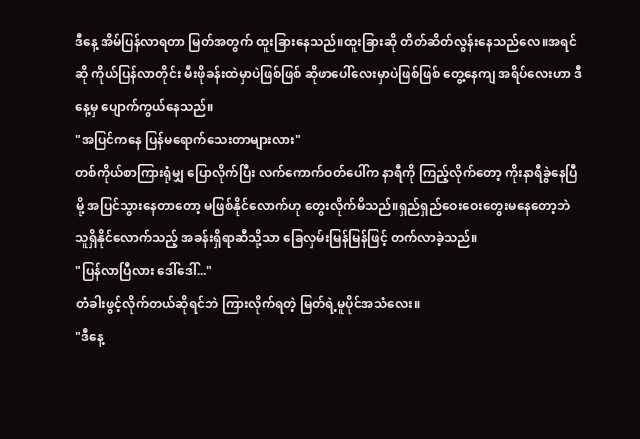ဒီနေ့ အိမ်ပြန်လာရတာ မြတ်အတွက် ထူးခြားနေသည်။ထူးခြားဆို တိတ်ဆိတ်လွန်းနေသည်လေ။အရင်ဆို ကိုယ်ပြန်လာတိုင်း မီးဖိုခန်းထဲမှာပဲဖြစ်ဖြစ် ဆိုဖာပေါ်လေးမှာပဲဖြစ်ဖြစ် တွေ့နေကျ အရိပ်လေးဟာ ဒီနေ့မှ ပျောက်ကွယ်နေသည်။
"အပြင်ကနေ ပြန်မရောက်သေးတာများလား"
တစ်ကိုယ်စာကြားရုံမျှ ပြောလိုက်ပြီး လက်ကောက်ဝတ်ပေါ်က နာရီကို ကြည့်လိုက်တော့ ကိုးနာရီခွဲနေပြီမို့ အပြင်သွားနေတာတော့ မဖြစ်နိုင်လောက်ဟု တွေးလိုက်မိသည်။ရှည်ရှည်ဝေးဝေးတွေးမနေတော့ဘဲ သူရှိနိုင်လောက်သည့် အခန်းရှိရာဆီသို့သာ ခြေလှမ်းမြန်မြန်ဖြင့် တက်လာခဲ့သည်။
"ပြန်လာပြီလား ဒေါ်ဒေါ်..."
တံခါးဖွင့်လိုက်တယ်ဆိုရင်ဘဲ ကြားလိုက်ရတဲ့ မြတ်ရဲ့မူပိုင်အသံလေး။
"ဒီနေ့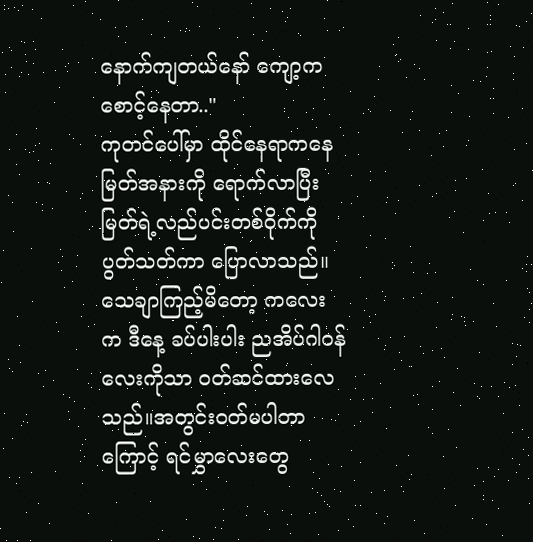နောက်ကျတယ်နော် ကျော့က စောင့်နေတာ.."
ကုတင်ပေါ်မှာ ထိုင်နေရာကနေ မြတ်အနားကို ရောက်လာပြီး မြတ်ရဲ့လည်ပင်းတစ်ဝိုက်ကို ပွတ်သတ်ကာ ပြောလာသည်။သေချာကြည့်မိတော့ ကလေးက ဒီနေ့ ခပ်ပါးပါး ညအိပ်ဂါဝန်လေးကိုသာ ဝတ်ဆင်ထားလေသည်။အတွင်းဝတ်မပါတာကြောင့် ရင်မွှာလေးတွေ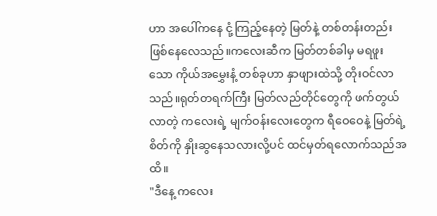ဟာ အပေါ်ကနေ ငုံ့ကြည့်နေတဲ့ မြတ်နဲ့ တစ်တန်းတည်းဖြစ်နေလေသည်။ကလေးဆီက မြတ်တစ်ခါမှ မရဖူးသော ကိုယ်အမွှေးနံ့ တစ်ခုဟာ နှာဖျားထဲသို့ တိုးဝင်လာသည်။ရုတ်တရက်ကြီး မြတ်လည်တိုင်တွေကို ဖက်တွယ်လာတဲ့ ကလေးရဲ့ မျက်ဝန်းလေးတွေက ရီဝေဝေနဲ့ မြတ်ရဲ့စိတ်ကို နှိုးဆွနေသလားလို့ပင် ထင်မှတ်ရလောက်သည်အထိ။
"ဒီနေ့ ကလေး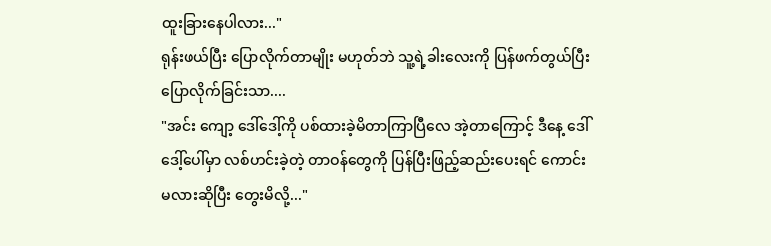ထူးခြားနေပါလား..."
ရုန်းဖယ်ပြီး ပြောလိုက်တာမျိုး မဟုတ်ဘဲ သူ့ရဲ့ခါးလေးကို ပြန်ဖက်တွယ်ပြီး ပြောလိုက်ခြင်းသာ....
"အင်း ကျော့ ဒေါ်ဒေါ့်ကို ပစ်ထားခဲ့မိတာကြာပြီလေ အဲ့တာကြောင့် ဒီနေ့ ဒေါ်ဒေါ့်ပေါ်မှာ လစ်ဟင်းခဲ့တဲ့ တာဝန်တွေကို ပြန်ပြီးဖြည့်ဆည်းပေးရင် ကောင်းမလားဆိုပြီး တွေးမိလို့..."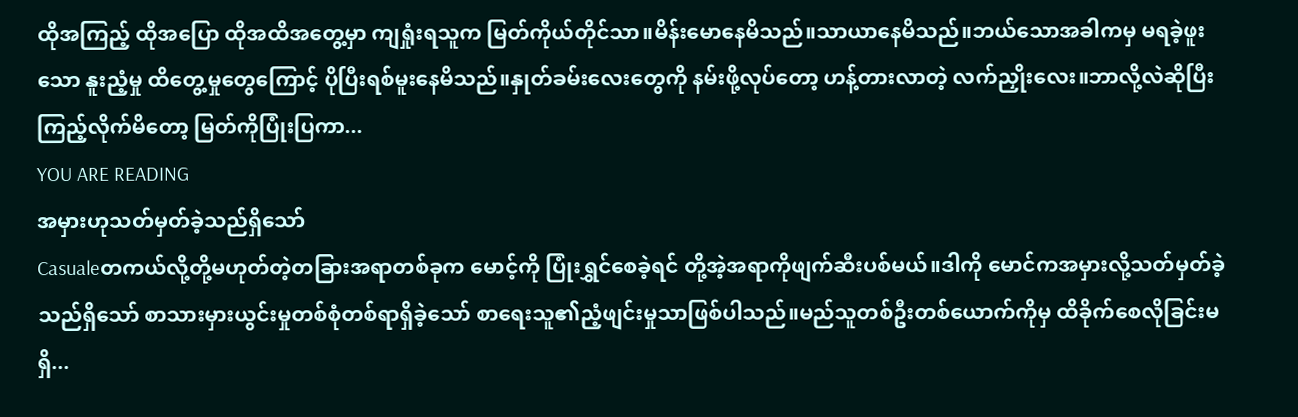ထိုအကြည့် ထိုအပြော ထိုအထိအတွေ့မှာ ကျရှုံးရသူက မြတ်ကိုယ်တိုင်သာ။မိန်းမောနေမိသည်။သာယာနေမိသည်။ဘယ်သောအခါကမှ မရခဲ့ဖူးသော နူးညံ့မှု ထိတွေ့မှုတွေကြောင့် ပိုပြီးရစ်မူးနေမိသည်။နှုတ်ခမ်းလေးတွေကို နမ်းဖို့လုပ်တော့ ဟန့်တားလာတဲ့ လက်ညှိုးလေး။ဘာလို့လဲဆိုပြီး ကြည့်လိုက်မိတော့ မြတ်ကိုပြုံးပြကာ...
YOU ARE READING
အမှားဟုသတ်မှတ်ခဲ့သည်ရှိသော်
Casualeတကယ်လို့တို့မဟုတ်တဲ့တခြားအရာတစ်ခုက မောင့်ကို ပြုံးရွှင်စေခဲ့ရင် တို့အဲ့အရာကိုဖျက်ဆီးပစ်မယ်။ဒါကို မောင်ကအမှားလို့သတ်မှတ်ခဲ့သည်ရှိသော် စာသားမှားယွင်းမှုတစ်စုံတစ်ရာရှိခဲ့သော် စာရေးသူ၏ညံ့ဖျင်းမှုသာဖြစ်ပါသည်။မည်သူတစ်ဦးတစ်ယောက်ကိုမှ ထိခိုက်စေလိုခြင်းမရှိ...